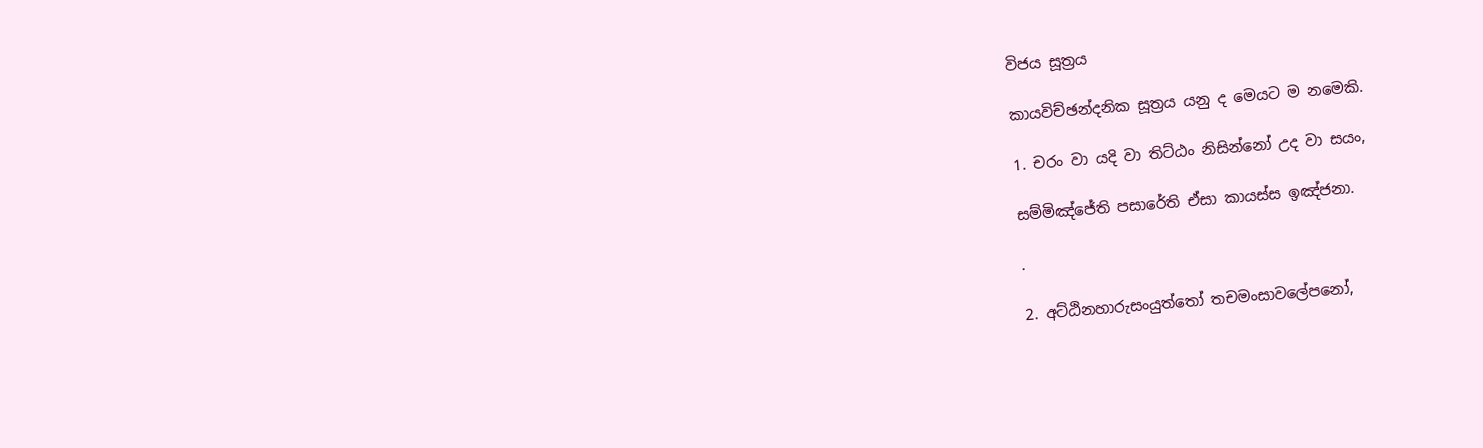විජය සූත්‍ර‍ය

කායවිච්ඡන්දනික සූත්‍ර‍ය යනු ද මෙයට ම නමෙකි.

1. චරං වා යදි වා තිට්ඨං නිසින්නෝ උද වා සයං,

සම්මිඤ්ජේති පසාරේති ඒසා කායස්ස ඉඤ්ජනා.

.

2. අට්ඨිනහාරුසංයුත්තෝ තචමංසාවලේපනෝ,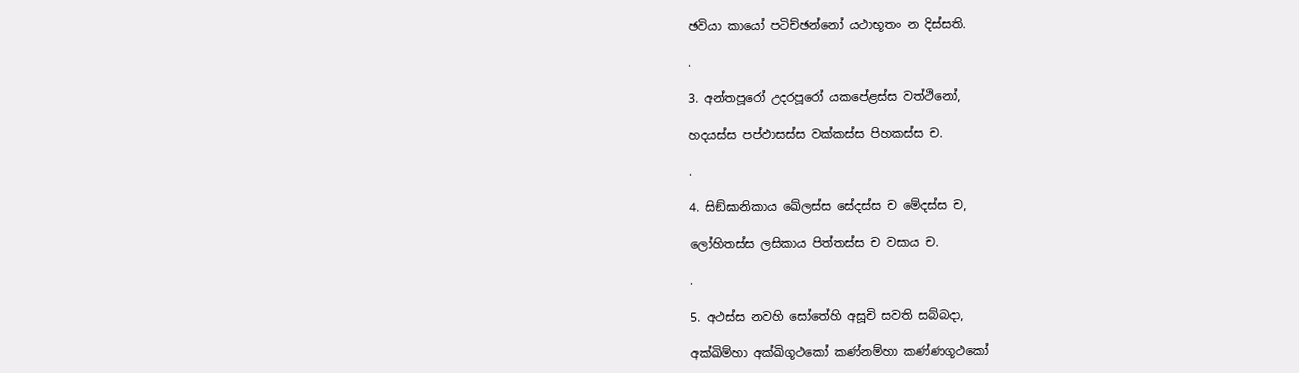ඡවියා කායෝ පටිච්ඡන්නෝ යථාභූතං න දිස්සති.

.

3. අන්තපූරෝ උදරපූරෝ යකපේළස්ස වත්ථිනෝ,

හදයස්ස පප්ඵාසස්ස වක්කස්ස පිහකස්ස ච.

.

4. සිඞ්ඝානිකාය ඛේලස්ස සේදස්ස ච මේදස්ස ච,

ලෝහිතස්ස ලසිකාය පිත්තස්ස ච වසාය ච.

.

5. අථස්ස නවහි සෝතේහි අසූචි සවති සබ්බදා,

අක්ඛිම්හා අක්ඛිගූථකෝ කණ්නම්හා කණ්ණගූථකෝ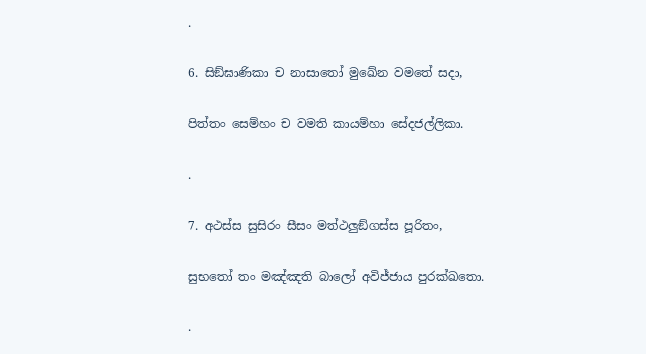.

6. සිඞ්ඝාණිකා ච නාසාතෝ මුඛේන වමතේ සදා,

පිත්තං සෙම්හං ච වමති කායම්හා සේදජල්ලිකා.

.

7. අථස්ස සුසිරං සීසං මත්ථලුඞ්ගස්ස පූරිතං,

සුභතෝ තං මඤ්ඤති බාලෝ අවිජ්ජාය පුරක්ඛතො.

.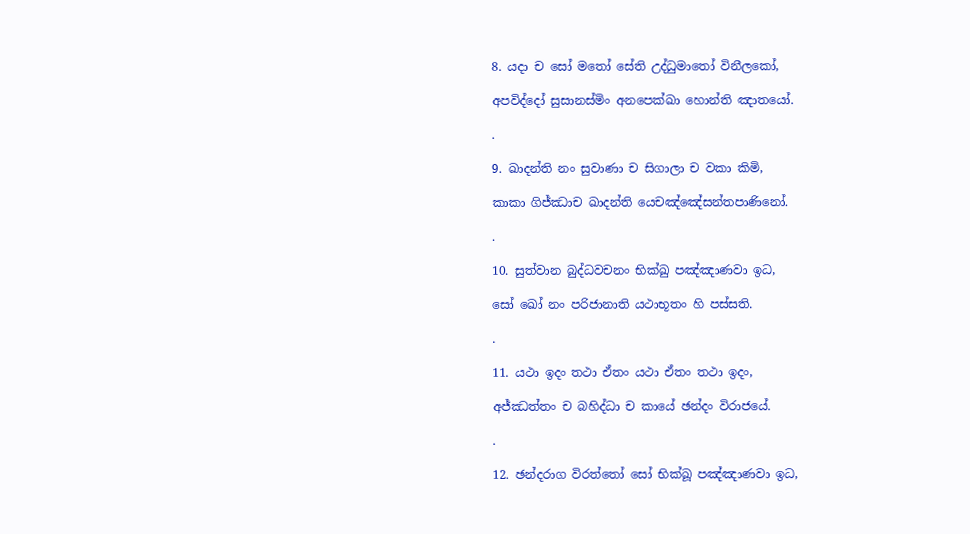8. යදා ච සෝ මතෝ සේති උද්ධුමාතෝ විනීලකෝ,

අපවිද්දෝ සුසානස්මිං අනපෙක්ඛා හොන්ති ඤාතයෝ.

.

9. ඛාදන්ති නං සුවාණා ච සිගාලා ච වකා කිමි,

කාකා ගිජ්ඣාච ඛාදන්ති යෙචඤ්ඤේසන්තපාණිනෝ.

.

10. සුත්වාන බුද්ධවචනං භික්ඛු පඤ්ඤාණවා ඉධ,

සෝ ඛෝ නං පරිජානාති යථාභූතං හි පස්සති.

.

11. යථා ඉදං තථා ඒතං යථා ඒතං තථා ඉදං,

අජ්ඣත්තං ච බහිද්ධා ච කායේ ඡන්දං විරාජයේ.

.

12. ඡන්දරාග විරත්තෝ සෝ භික්ඛූ පඤ්ඤාණවා ඉධ,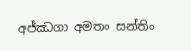අජ්ඣගා අමතං සන්තිං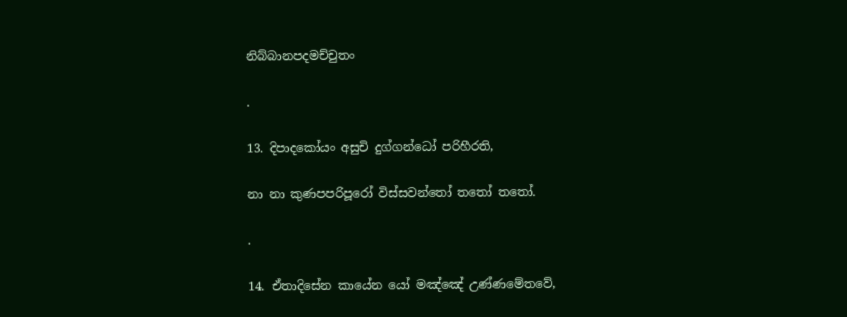නිබ්බානපදමච්චුතං

.

13. දිපාදකෝයං අසුචි දුග්ගන්ධෝ පරිහීරති,

නා නා කුණපපරිපූරෝ විස්සවන්තෝ තතෝ තතෝ.

.

14. ඒතාදිසේන කායේන යෝ මඤ්ඤේ උණ්ණමේතවේ,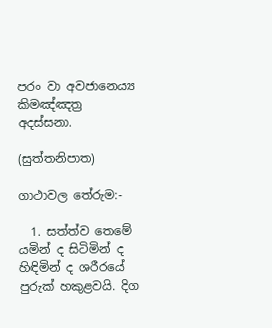පරං වා අවජානෙය්‍ය කිමඤ්ඤත්‍ර‍ අදස්සනා.

(සුත්තනිපාත)

ගාථාවල තේරුම:-

  1. සත්ත්ව තෙමේ යමින් ද සිටිමින් ද හිඳිමින් ද ශරීරයේ පුරුක් හකුළවයි. දිග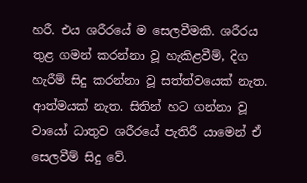හරී. එය ශරීරයේ ම සෙලවීමකි. ශරීරය තුළ ගමන් කරන්නා වූ හැකිළවීම්, දිග හැරීම් සිදු කරන්නා වූ සත්ත්වයෙක් නැත. ආත්මයක් නැත. සිතින් හට ගන්නා වූ වායෝ ධාතුව ශරීරයේ පැතිරී යාමෙන් ඒ සෙලවීම් සිදු වේ.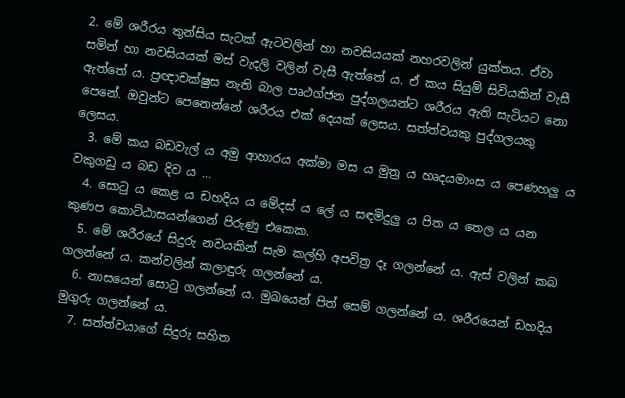2. මේ ශරීරය තුන්සිය සැටක් ඇටවලින් හා නවසියයක් නහරවලින් යුක්තය. ඒවා සමින් හා නවසියයක් මස් වැදලි වලින් වැසී ඇත්තේ ය. ඒ කය සියුම් සිවියකින් වැසී ඇත්තේ ය. ප්‍ර‍ඥාචක්ෂුස නැති බාල පෘථග්ජන පුද්ගලයන්ට ශරීරය ඇති සැටියට නො පෙනේ. ඔවුන්ට පෙනෙන්නේ ශරීරය එක් දෙයක් ලෙසය. සත්ත්වයකු පුද්ගලයකු ලෙසය.
  3. මේ කය බඩවැල් ය අමු ආහාරය අක්මා මස ය මුත්‍ර‍ ය හෘදයමාංස ය පෙණහලු ය වකුගඩු ය බඩ දිව ය …
  4. සොටු ය කෙළ ය ඩහදිය ය මේදස් ය ලේ ය සඳමිදුලු ය පිත ය තෙල ය යන කුණප කොට්ඨාසයන්ගෙන් පිරුණු එකෙක.
  5. මේ ශරීරයේ සිදුරු නවයකින් සැම කල්හි අපවිත්‍ර‍ දෑ ගලන්නේ ය. ඇස් වලින් කබ ගලන්නේ ය. කන්වලින් කලාඳුරු ගලන්නේ ය.
  6. නාසයෙන් සොටු ගලන්නේ ය. මුඛයෙන් පිත් සෙම් ගලන්නේ ය. ශරීරයෙන් ඩහදිය මුගුරු ගලන්නේ ය.
  7. සත්ත්වයාගේ සිදුරු සහිත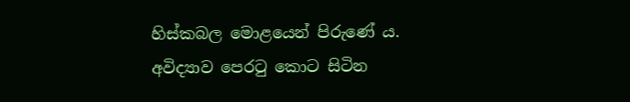හිස්කබල මොළයෙන් පිරුණේ ය. අවිද්‍යාව පෙරටු කොට සිටින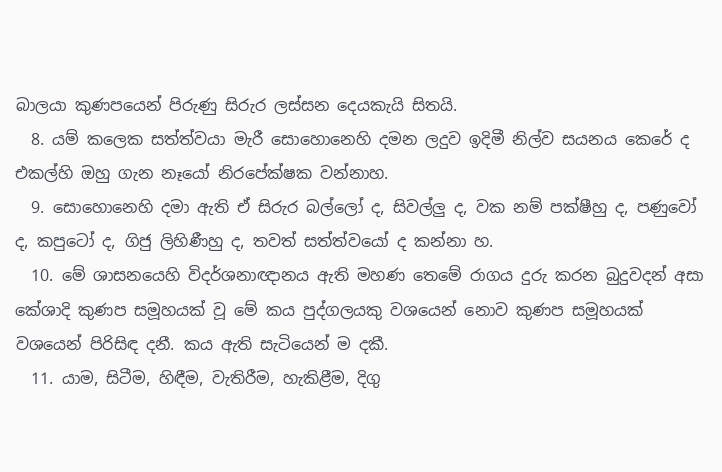බාලයා කුණපයෙන් පිරුණු සිරුර ලස්සන දෙයකැයි සිතයි.
  8. යම් කලෙක සත්ත්වයා මැරී සොහොනෙහි දමන ලදුව ඉදිමී නිල්ව සයනය කෙරේ ද එකල්හි ඔහු ගැන නෑයෝ නිරපේක්ෂක වන්නාහ.
  9. සොහොනෙහි දමා ඇති ඒ සිරුර බල්ලෝ ද, සිවල්ලු ද, වක නම් පක්ෂීහු ද, පණුවෝ ද, කපුටෝ ද, ගිජු ලිහිණීහු ද, තවත් සත්ත්වයෝ ද කන්නා හ.
  10. මේ ශාසනයෙහි විදර්ශනාඥානය ඇති මහණ තෙමේ රාගය දුරු කරන බුදුවදන් අසා කේශාදි කුණප සමූහයක් වූ මේ කය පුද්ගලයකු වශයෙන් නොව කුණප සමූහයක් වශයෙන් පිරිසිඳ දනී. කය ඇති සැටියෙන් ම දකී.
  11. යාම, සිටීම, හිඳීම, වැතිරීම, හැකිළීම, දිගු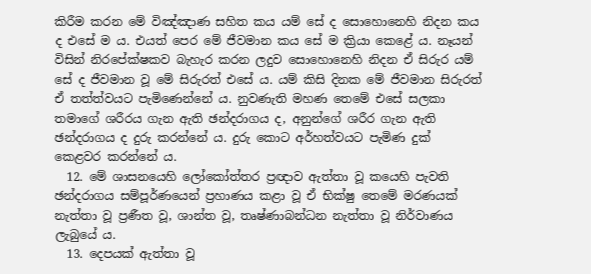කිරීම කරන මේ විඤ්ඤාණ සහිත කය යම් සේ ද සොහොනෙහි නිදන කය ද එසේ ම ය. එයත් පෙර මේ ජීවමාන කය සේ ම ක්‍රියා කෙළේ ය. නෑයන් විසින් නිරපේක්ෂකව බැහැර කරන ලදුව සොහොනෙහි නිදන ඒ සිරුර යම් සේ ද ජීවමාන වූ මේ සිරුරත් එසේ ය. යම් කිසි දිනක මේ ජීවමාන සිරුරත් ඒ තත්ත්වයට පැමිණෙන්නේ ය. නුවණැති මහණ තෙමේ එසේ සලකා තමාගේ ශරීරය ගැන ඇති ඡන්දරාගය ද, අනුන්ගේ ශරීර ගැන ඇති ඡන්දරාගය ද දුරු කරන්නේ ය. දුරු කොට අර්හත්වයට පැමිණ දුක් කෙළවර කරන්නේ ය.
  12. මේ ශාසනයෙහි ලෝකෝත්තර ප්‍ර‍ඥාව ඇත්තා වූ කයෙහි පැවති ඡන්දරාගය සම්පූර්ණයෙන් ප්‍ර‍හාණය කළා වූ ඒ භික්ෂු තෙමේ මරණයක් නැත්තා වූ ප්‍ර‍ණීත වූ, ශාන්ත වූ, තෘෂ්ණාබන්ධන නැත්තා වූ නිර්වාණය ලැබුයේ ය.
  13. දෙපයක් ඇත්තා වූ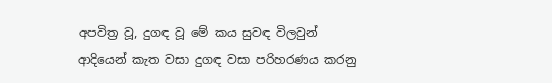අපවිත්‍ර‍ වූ, දුගඳ වූ මේ කය සුවඳ විලවුන් ආදියෙන් කැත වසා දුගඳ වසා පරිහරණය කරනු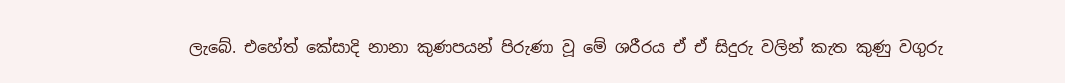ලැබේ. එහේත් කේසාදි නානා කුණපයන් පිරුණා වූ මේ ශරීරය ඒ ඒ සිදුරු වලින් කැත කුණු වගුරු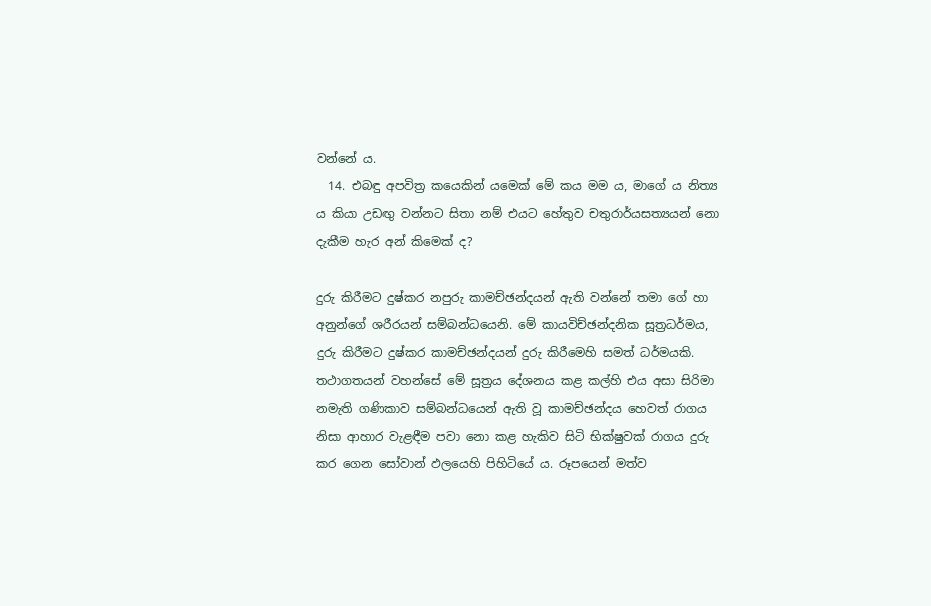වන්නේ ය.
  14. එබඳු අපවිත්‍ර‍ කයෙකින් යමෙක් මේ කය මම ය, මාගේ ය නිත්‍ය ය කියා උඩඟු වන්නට සිතා නම් එයට හේතුව චතුරාර්යසත්‍යයන් නො දැකීම හැර අන් කිමෙක් ද?

දුරු කිරීමට දුෂ්කර නපුරු කාමච්ඡන්දයන් ඇති වන්නේ තමා ගේ හා අනුන්ගේ ශරීරයන් සම්බන්ධයෙනි. මේ කායවිච්ඡන්දනික සූත්‍ර‍ධර්මය, දුරු කිරීමට දුෂ්කර කාමච්ඡන්දයන් දුරු කිරීමෙහි සමත් ධර්මයකි. තථාගතයන් වහන්සේ මේ සූත්‍ර‍ය දේශනය කළ කල්හි එය අසා සිරිමා නමැති ගණිකාව සම්බන්ධයෙන් ඇති වූ කාමච්ඡන්දය හෙවත් රාගය නිසා ආහාර වැළඳීම පවා නො කළ හැකිව සිටි භික්ෂුවක් රාගය දුරු කර ගෙන සෝවාන් ඵලයෙහි පිහිටියේ ය. රූපයෙන් මත්ව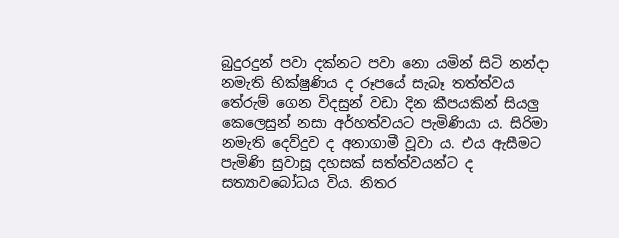බුදුරදුන් පවා දක්නට පවා නො යමින් සිටි නන්දා නමැති භික්ෂුණිය ද රූපයේ සැබෑ තත්ත්වය තේරුම් ගෙන විදසුන් වඩා දින කීපයකින් සියලු කෙලෙසුන් නසා අර්හත්වයට පැමිණියා ය. සිරිමා නමැති දෙව්දුව ද අනාගාමී වූවා ය. එය ඇසීමට පැමිණි සුවාසූ දහසක් සත්ත්වයන්ට ද සත්‍යාවබෝධය විය. නිතර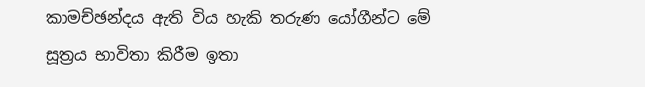කාමච්ඡන්දය ඇති විය හැකි තරුණ යෝගීන්ට මේ සූත්‍ර‍ය භාවිතා කිරීම ඉතා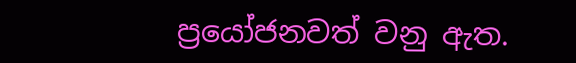ප්‍රයෝජනවත් වනු ඇත.